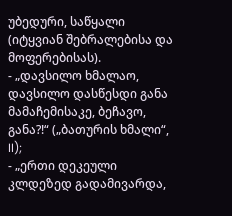უბედური, საწყალი (იტყვიან შებრალებისა და მოფერებისას).
- „დავსილო ხმალაო, დავსილო დასწესდი განა მამაჩემისაკე, ბეჩავო, განა?!“ („ბათურის ხმალი“, II);
- „ერთი დეკეული კლდეზედ გადამივარდა,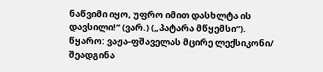ნაწვიმი იყო, უფრო იმით დასხლტა ის დავსილი!“ (ვარ.) („პატარა მწყემსი“).
წყარო: ვაჟა-ფშაველას მცირე ლექსიკონი/ შეადგინა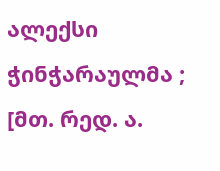ალექსი ჭინჭარაულმა ; [მთ. რედ. ა.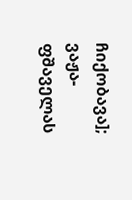ჩიქობავა]; ვაჟა-ფშაველას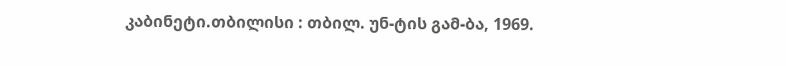კაბინეტი.თბილისი : თბილ. უნ-ტის გამ-ბა, 1969.